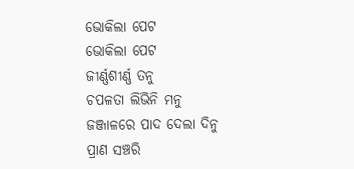ଭୋକିଲା ପେଟ
ଭୋକିଲା ପେଟ
ଜୀର୍ଣ୍ଣଶୀର୍ଣ୍ଣ ତନୁ
ଚପଳତା ଲିଭିନି ମନୁ
ଜଞ୍ଜାଳରେ ପାଦ ଦେଲା ଦିନୁ
ପ୍ରାଣ ସଞ୍ଚରି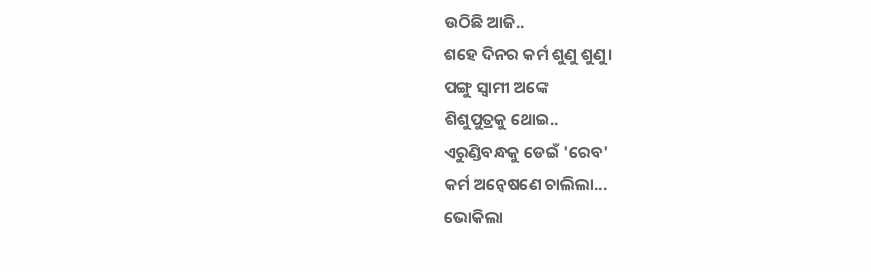ଉଠିଛି ଆଜି..
ଶହେ ଦିନର କର୍ମ ଶୁଣୁ ଶୁଣୁ।
ପଙ୍ଗୁ ସ୍ଵାମୀ ଅଙ୍କେ
ଶିଶୁପୁତ୍ରକୁ ଥୋଇ..
ଏରୁଣ୍ଡିବନ୍ଧକୁ ଡେଇଁ 'ରେବ'
କର୍ମ ଅନ୍ବେଷଣେ ଚାଲିଲା...
ଭୋକିଲା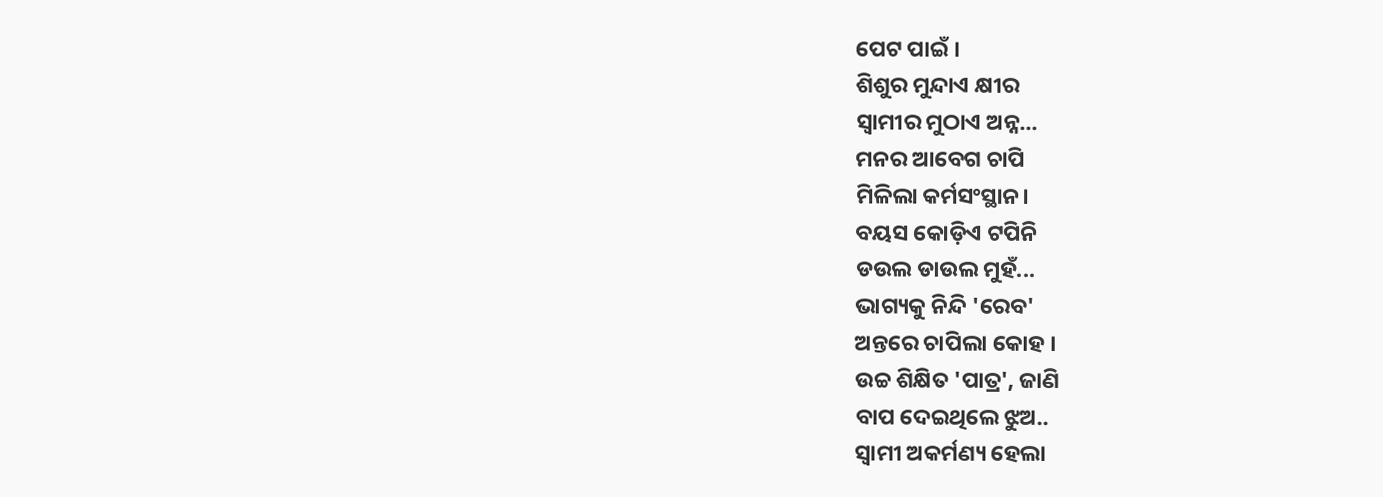ପେଟ ପାଇଁ ।
ଶିଶୁର ମୁନ୍ଦାଏ କ୍ଷୀର
ସ୍ବାମୀର ମୁଠାଏ ଅନ୍ନ...
ମନର ଆବେଗ ଚାପି
ମିଳିଲା କର୍ମସଂସ୍ଥାନ।
ବୟସ କୋଡ଼ିଏ ଟପିନି
ଡଉଲ ଡାଉଲ ମୁହଁ...
ଭାଗ୍ୟକୁ ନିନ୍ଦି 'ରେବ'
ଅନ୍ତରେ ଚାପିଲା କୋହ ।
ଉଚ୍ଚ ଶିକ୍ଷିତ 'ପାତ୍ର', ଜାଣି
ବାପ ଦେଇଥିଲେ ଝୁଅ..
ସ୍ବାମୀ ଅକର୍ମଣ୍ୟ ହେଲା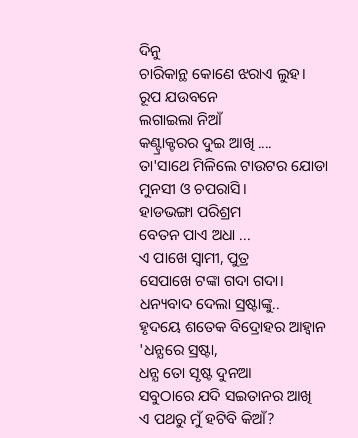ଦିନୁ
ଚାରିକାନ୍ଥ କୋଣେ ଝରାଏ ଲୁହ।
ରୂପ ଯଉବନେ
ଲଗାଇଲା ନିଆଁ
କଣ୍ଟ୍ରାକ୍ଟରର ଦୁଇ ଆଖି ....
ତା'ସାଥେ ମିଳିଲେ ଟାଉଟର ଯୋଡା
ମୁନସୀ ଓ ଚପରାସି।
ହାଡଭଙ୍ଗା ପରିଶ୍ରମ
ବେତନ ପାଏ ଅଧା ...
ଏ ପାଖେ ସ୍ବାମୀ, ପୁତ୍ର
ସେପାଖେ ଟଙ୍କା ଗଦା ଗଦା।
ଧନ୍ୟବାଦ ଦେଲା ସ୍ରଷ୍ଟାଙ୍କୁ..
ହୃଦୟେ ଶତେକ ବିଦ୍ରୋହର ଆହ୍ବାନ
'ଧନ୍ଯରେ ସ୍ରଷ୍ଟା,
ଧନ୍ଯ ତୋ ସୃଷ୍ଟ ଦୁନଆ
ସବୁଠାରେ ଯଦି ସଇତାନର ଆଖି
ଏ ପଥରୁ ମୁଁ ହଟିବି କିଆଁ?